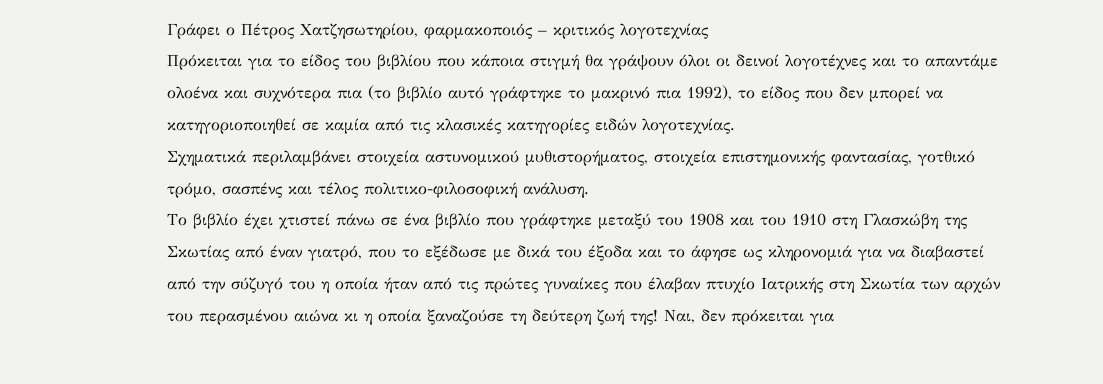Γράφει ο Πέτρος Χατζησωτηρίου, φαρμακοποιός – κριτικός λογοτεχνίας
Πρόκειται για το είδος του βιβλίου που κάποια στιγμή θα γράψουν όλοι οι δεινοί λογοτέχνες και το απαντάμε ολοένα και συχνότερα πια (το βιβλίο αυτό γράφτηκε το μακρινό πια 1992), το είδος που δεν μπορεί να κατηγοριοποιηθεί σε καμία από τις κλασικές κατηγορίες ειδών λογοτεχνίας.
Σχηματικά περιλαμβάνει στοιχεία αστυνομικού μυθιστορήματος, στοιχεία επιστημονικής φαντασίας, γοτθικό τρόμο, σασπένς και τέλος πολιτικο-φιλοσοφική ανάλυση.
Το βιβλίο έχει χτιστεί πάνω σε ένα βιβλίο που γράφτηκε μεταξύ του 1908 και του 1910 στη Γλασκώβη της Σκωτίας από έναν γιατρό, που το εξέδωσε με δικά του έξοδα και το άφησε ως κληρονομιά για να διαβαστεί από την σύζυγό του η οποία ήταν από τις πρώτες γυναίκες που έλαβαν πτυχίο Ιατρικής στη Σκωτία των αρχών του περασμένου αιώνα κι η οποία ξαναζούσε τη δεύτερη ζωή της! Ναι, δεν πρόκειται για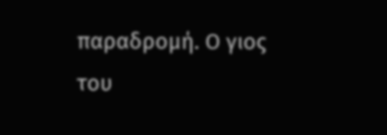παραδρομή. Ο γιος του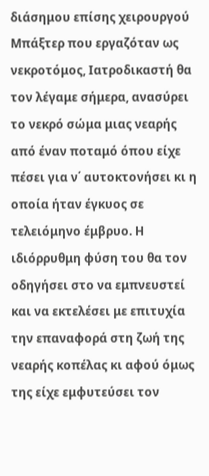διάσημου επίσης χειρουργού Μπάξτερ που εργαζόταν ως νεκροτόμος, Ιατροδικαστή θα τον λέγαμε σήμερα, ανασύρει το νεκρό σώμα μιας νεαρής από έναν ποταμό όπου είχε πέσει για ν΄ αυτοκτονήσει κι η οποία ήταν έγκυος σε τελειόμηνο έμβρυο. Η ιδιόρρυθμη φύση του θα τον οδηγήσει στο να εμπνευστεί και να εκτελέσει με επιτυχία την επαναφορά στη ζωή της νεαρής κοπέλας κι αφού όμως της είχε εμφυτεύσει τον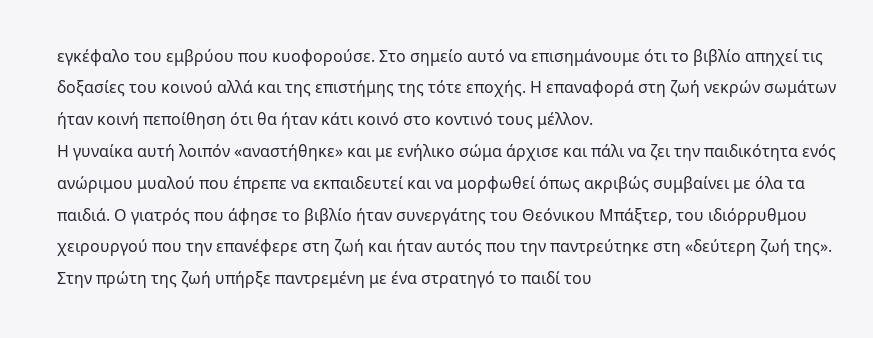εγκέφαλο του εμβρύου που κυοφορούσε. Στο σημείο αυτό να επισημάνουμε ότι το βιβλίο απηχεί τις δοξασίες του κοινού αλλά και της επιστήμης της τότε εποχής. Η επαναφορά στη ζωή νεκρών σωμάτων ήταν κοινή πεποίθηση ότι θα ήταν κάτι κοινό στο κοντινό τους μέλλον.
Η γυναίκα αυτή λοιπόν «αναστήθηκε» και με ενήλικο σώμα άρχισε και πάλι να ζει την παιδικότητα ενός ανώριμου μυαλού που έπρεπε να εκπαιδευτεί και να μορφωθεί όπως ακριβώς συμβαίνει με όλα τα παιδιά. Ο γιατρός που άφησε το βιβλίο ήταν συνεργάτης του Θεόνικου Μπάξτερ, του ιδιόρρυθμου χειρουργού που την επανέφερε στη ζωή και ήταν αυτός που την παντρεύτηκε στη «δεύτερη ζωή της». Στην πρώτη της ζωή υπήρξε παντρεμένη με ένα στρατηγό το παιδί του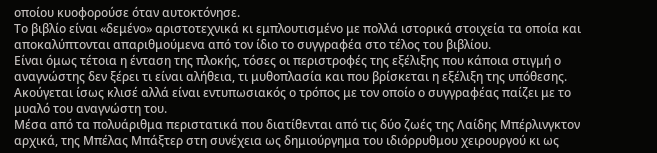οποίου κυοφορούσε όταν αυτοκτόνησε.
Το βιβλίο είναι «δεμένο» αριστοτεχνικά κι εμπλουτισμένο με πολλά ιστορικά στοιχεία τα οποία και αποκαλύπτονται απαριθμούμενα από τον ίδιο το συγγραφέα στο τέλος του βιβλίου.
Είναι όμως τέτοια η ένταση της πλοκής, τόσες οι περιστροφές της εξέλιξης που κάποια στιγμή ο αναγνώστης δεν ξέρει τι είναι αλήθεια, τι μυθοπλασία και που βρίσκεται η εξέλιξη της υπόθεσης. Ακούγεται ίσως κλισέ αλλά είναι εντυπωσιακός ο τρόπος με τον οποίο ο συγγραφέας παίζει με το μυαλό του αναγνώστη του.
Μέσα από τα πολυάριθμα περιστατικά που διατίθενται από τις δύο ζωές της Λαίδης Μπέρλινγκτον αρχικά, της Μπέλας Μπάξτερ στη συνέχεια ως δημιούργημα του ιδιόρρυθμου χειρουργού κι ως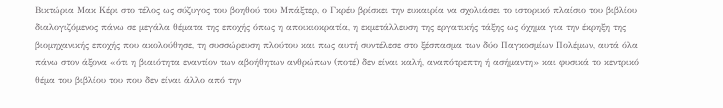Βικτώρια Μακ Κέρι στο τέλος ως σύζυγος του βοηθού του Μπάξτερ, ο Γκρέυ βρίσκει την ευκαιρία να σχολιάσει το ιστορικό πλαίσιο του βιβλίου διαλογιζόμενος πάνω σε μεγάλα θέματα της εποχής όπως η αποικιοκρατία, η εκμετάλλευση της εργατικής τάξης ως όχημα για την έκρηξη της βιομηχανικής εποχής που ακολούθησε, τη συσσώρευση πλούτου και πως αυτή συντέλεσε στο ξέσπασμα των δύο Παγκοσμίων Πολέμων, αυτά όλα πάνω στον άξονα «ότι η βιαιότητα εναντίον των αβοήθητων ανθρώπων (ποτέ) δεν είναι καλή, αναπότρεπτη ή ασήμαντη» και φυσικά το κεντρικό θέμα του βιβλίου του που δεν είναι άλλο από την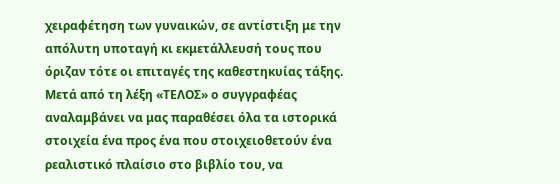χειραφέτηση των γυναικών, σε αντίστιξη με την απόλυτη υποταγή κι εκμετάλλευσή τους που όριζαν τότε οι επιταγές της καθεστηκυίας τάξης.
Μετά από τη λέξη «ΤΕΛΟΣ» ο συγγραφέας αναλαμβάνει να μας παραθέσει όλα τα ιστορικά στοιχεία ένα προς ένα που στοιχειοθετούν ένα ρεαλιστικό πλαίσιο στο βιβλίο του, να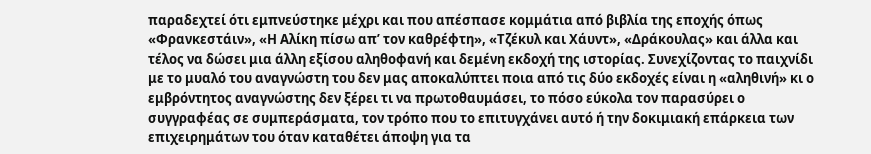παραδεχτεί ότι εμπνεύστηκε μέχρι και που απέσπασε κομμάτια από βιβλία της εποχής όπως «Φρανκεστάιν», «Η Αλίκη πίσω απ’ τον καθρέφτη», «Τζέκυλ και Χάυντ», «Δράκουλας» και άλλα και τέλος να δώσει μια άλλη εξίσου αληθοφανή και δεμένη εκδοχή της ιστορίας. Συνεχίζοντας το παιχνίδι με το μυαλό του αναγνώστη του δεν μας αποκαλύπτει ποια από τις δύο εκδοχές είναι η «αληθινή» κι ο εμβρόντητος αναγνώστης δεν ξέρει τι να πρωτοθαυμάσει, το πόσο εύκολα τον παρασύρει ο συγγραφέας σε συμπεράσματα, τον τρόπο που το επιτυγχάνει αυτό ή την δοκιμιακή επάρκεια των επιχειρημάτων του όταν καταθέτει άποψη για τα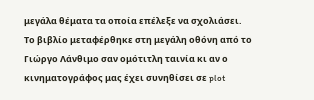μεγάλα θέματα τα οποία επέλεξε να σχολιάσει.
Το βιβλίο μεταφέρθηκε στη μεγάλη οθόνη από το Γιώργο Λάνθιμο σαν ομότιτλη ταινία κι αν ο κινηματογράφος μας έχει συνηθίσει σε plot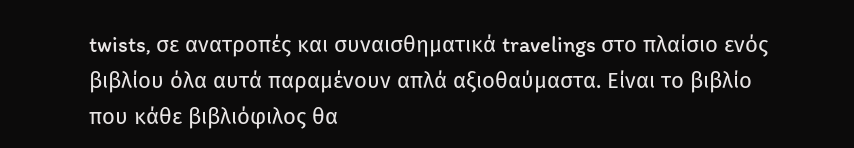twists, σε ανατροπές και συναισθηματικά travelings στο πλαίσιο ενός βιβλίου όλα αυτά παραμένουν απλά αξιοθαύμαστα. Είναι το βιβλίο που κάθε βιβλιόφιλος θα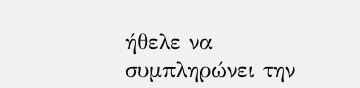ήθελε να συμπληρώνει την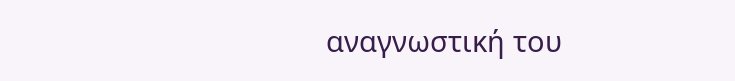αναγνωστική του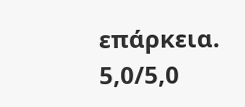επάρκεια.
5,0/5,0